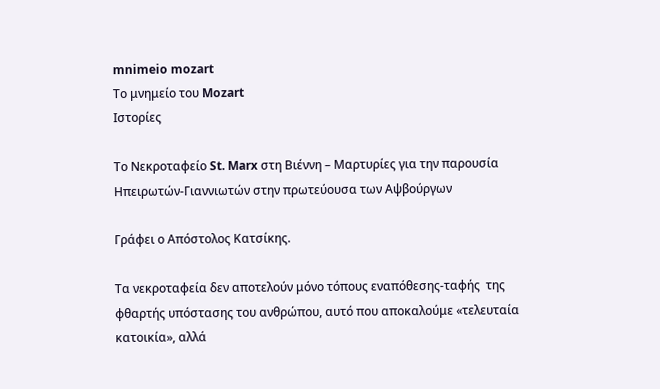mnimeio mozart
Το μνημείο του Mozart
Ιστορίες

Το Νεκροταφείο St. Marx στη Βιέννη – Μαρτυρίες για την παρουσία Ηπειρωτών-Γιαννιωτών στην πρωτεύουσα των Αψβούργων

Γράφει ο Απόστολος Κατσίκης.

Τα νεκροταφεία δεν αποτελούν μόνο τόπους εναπόθεσης-ταφής  της φθαρτής υπόστασης του ανθρώπου, αυτό που αποκαλούμε «τελευταία κατοικία», αλλά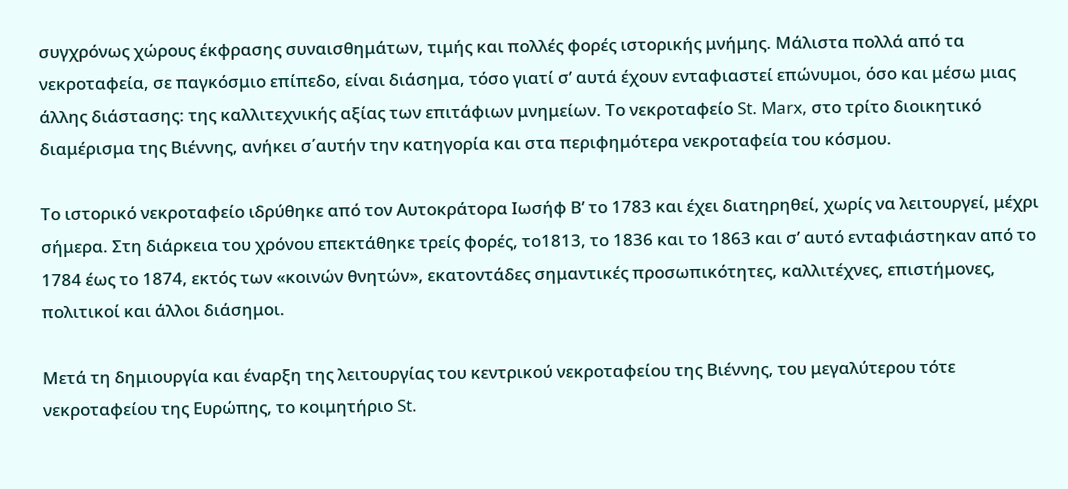συγχρόνως χώρους έκφρασης συναισθημάτων, τιμής και πολλές φορές ιστορικής μνήμης. Μάλιστα πολλά από τα νεκροταφεία, σε παγκόσμιο επίπεδο, είναι διάσημα, τόσο γιατί σ’ αυτά έχουν ενταφιαστεί επώνυμοι, όσο και μέσω μιας άλλης διάστασης: της καλλιτεχνικής αξίας των επιτάφιων μνημείων. Το νεκροταφείο St. Marx, στο τρίτο διοικητικό διαμέρισμα της Βιέννης, ανήκει σ΄αυτήν την κατηγορία και στα περιφημότερα νεκροταφεία του κόσμου.

Το ιστορικό νεκροταφείο ιδρύθηκε από τον Αυτοκράτορα Ιωσήφ Β’ το 1783 και έχει διατηρηθεί, χωρίς να λειτουργεί, μέχρι σήμερα. Στη διάρκεια του χρόνου επεκτάθηκε τρείς φορές, το1813, το 1836 και το 1863 και σ’ αυτό ενταφιάστηκαν από το 1784 έως το 1874, εκτός των «κοινών θνητών», εκατοντάδες σημαντικές προσωπικότητες, καλλιτέχνες, επιστήμονες, πολιτικοί και άλλοι διάσημοι.

Μετά τη δημιουργία και έναρξη της λειτουργίας του κεντρικού νεκροταφείου της Βιέννης, του μεγαλύτερου τότε νεκροταφείου της Ευρώπης, το κοιμητήριο St.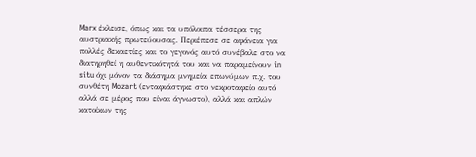Marx έκλεισε, όπως και τα υπόλοιπα τέσσερα της αυστριακής πρωτεύουσας. Περιέπεσε σε αφάνεια για πολλές δεκαετίες και το γεγονός αυτό συνέβαλε στο να διατηρηθεί η αυθεντικότητά του και να παραμείνουν in situ όχι μόνον τα διάσημα μνημεία επωνύμων π.χ. του συνθέτη Mozart (ενταφιάστηκε στο νεκροταφείο αυτό αλλά σε μέρος που είναι άγνωστο), αλλά και απλών κατοίκων της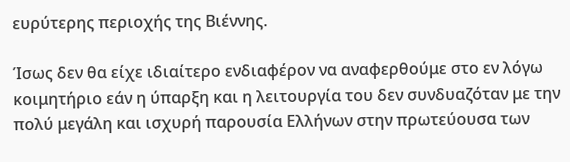ευρύτερης περιοχής της Βιέννης.

Ίσως δεν θα είχε ιδιαίτερο ενδιαφέρον να αναφερθούμε στο εν λόγω κοιμητήριο εάν η ύπαρξη και η λειτουργία του δεν συνδυαζόταν με την πολύ μεγάλη και ισχυρή παρουσία Ελλήνων στην πρωτεύουσα των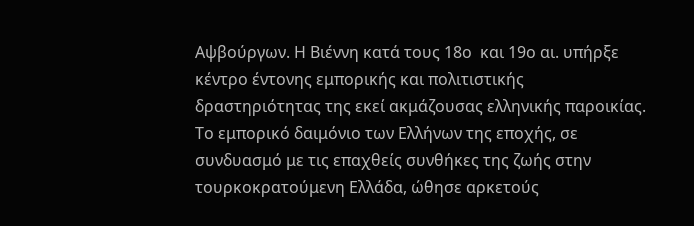Αψβούργων. Η Βιέννη κατά τους 18ο  και 19ο αι. υπήρξε κέντρο έντονης εμπορικής και πολιτιστικής δραστηριότητας της εκεί ακμάζουσας ελληνικής παροικίας. Το εμπορικό δαιμόνιο των Ελλήνων της εποχής, σε συνδυασμό με τις επαχθείς συνθήκες της ζωής στην τουρκοκρατούμενη Ελλάδα, ώθησε αρκετούς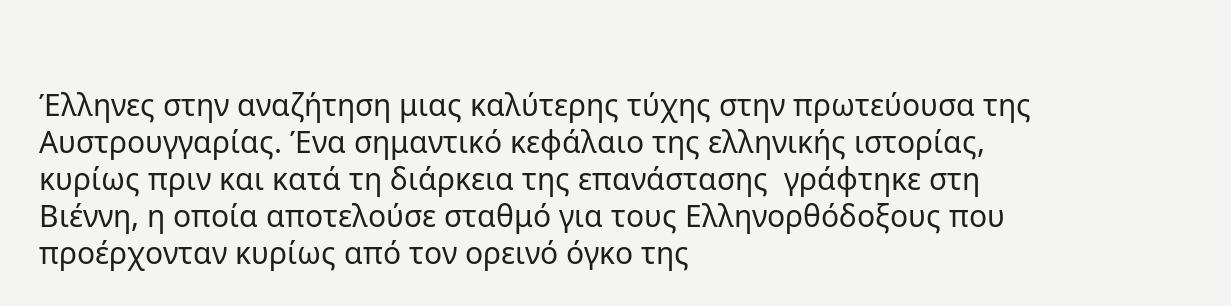Έλληνες στην αναζήτηση μιας καλύτερης τύχης στην πρωτεύουσα της Αυστρουγγαρίας. Ένα σημαντικό κεφάλαιο της ελληνικής ιστορίας, κυρίως πριν και κατά τη διάρκεια της επανάστασης  γράφτηκε στη Βιέννη, η οποία αποτελούσε σταθμό για τους Ελληνορθόδοξους που προέρχονταν κυρίως από τον ορεινό όγκο της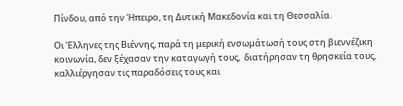Πίνδου, από την Ήπειρο, τη Δυτική Μακεδονία και τη Θεσσαλία.

Οι Έλληνες της Βιέννης, παρά τη μερική ενσωμάτωσή τους στη βιεννέζικη κοινωνία, δεν ξέχασαν την καταγωγή τους,  διατήρησαν τη θρησκεία τους, καλλιέργησαν τις παραδόσεις τους και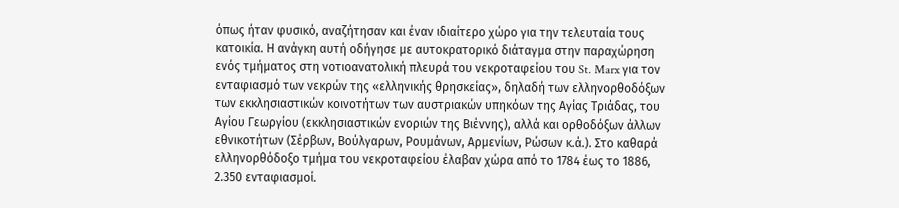όπως ήταν φυσικό, αναζήτησαν και έναν ιδιαίτερο χώρο για την τελευταία τους κατοικία. Η ανάγκη αυτή οδήγησε με αυτοκρατορικό διάταγμα στην παραχώρηση ενός τμήματος στη νοτιοανατολική πλευρά του νεκροταφείου του St. Marx για τον ενταφιασμό των νεκρών της «ελληνικής θρησκείας», δηλαδή των ελληνορθοδόξων των εκκλησιαστικών κοινοτήτων των αυστριακών υπηκόων της Αγίας Τριάδας, του Αγίου Γεωργίου (εκκλησιαστικών ενοριών της Βιέννης), αλλά και ορθοδόξων άλλων εθνικοτήτων (Σέρβων, Βούλγαρων, Ρουμάνων, Αρμενίων, Ρώσων κ.ά.). Στο καθαρά ελληνορθόδοξο τμήμα του νεκροταφείου έλαβαν χώρα από το 1784 έως το 1886, 2.350 ενταφιασμοί.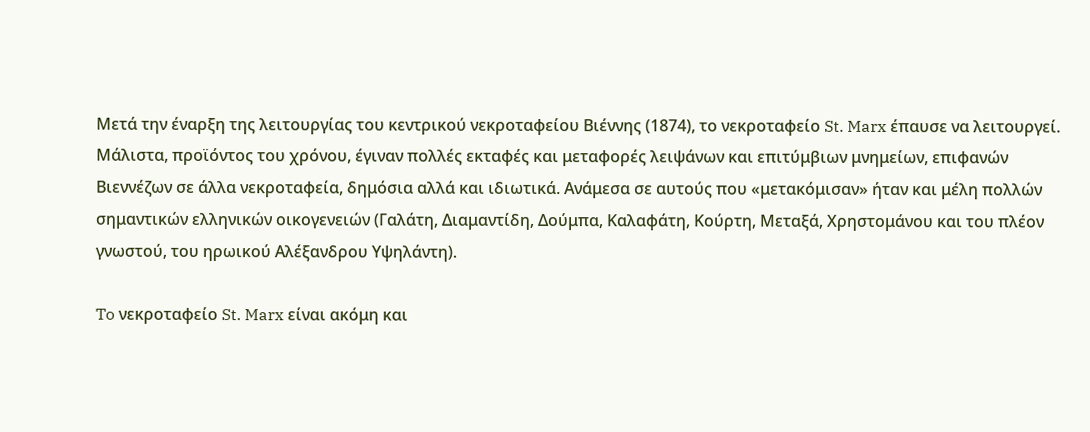Μετά την έναρξη της λειτουργίας του κεντρικού νεκροταφείου Βιέννης (1874), το νεκροταφείο St. Marx έπαυσε να λειτουργεί. Μάλιστα, προϊόντος του χρόνου, έγιναν πολλές εκταφές και μεταφορές λειψάνων και επιτύμβιων μνημείων, επιφανών Βιεννέζων σε άλλα νεκροταφεία, δημόσια αλλά και ιδιωτικά. Ανάμεσα σε αυτούς που «μετακόμισαν» ήταν και μέλη πολλών σημαντικών ελληνικών οικογενειών (Γαλάτη, Διαμαντίδη, Δούμπα, Καλαφάτη, Κούρτη, Μεταξά, Χρηστομάνου και του πλέον γνωστού, του ηρωικού Αλέξανδρου Υψηλάντη).

To νεκροταφείο St. Marx είναι ακόμη και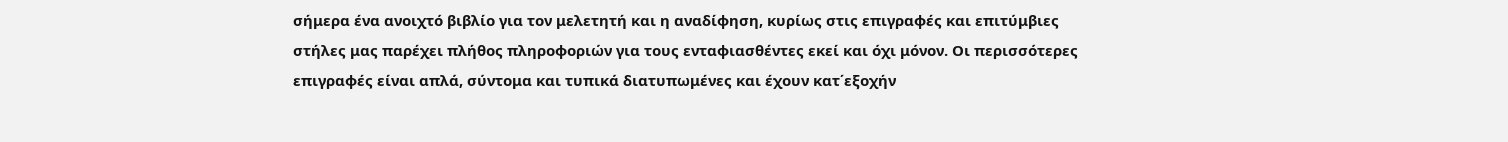σήμερα ένα ανοιχτό βιβλίο για τον μελετητή και η αναδίφηση, κυρίως στις επιγραφές και επιτύμβιες στήλες μας παρέχει πλήθος πληροφοριών για τους ενταφιασθέντες εκεί και όχι μόνον. Οι περισσότερες επιγραφές είναι απλά, σύντομα και τυπικά διατυπωμένες και έχουν κατ΄εξοχήν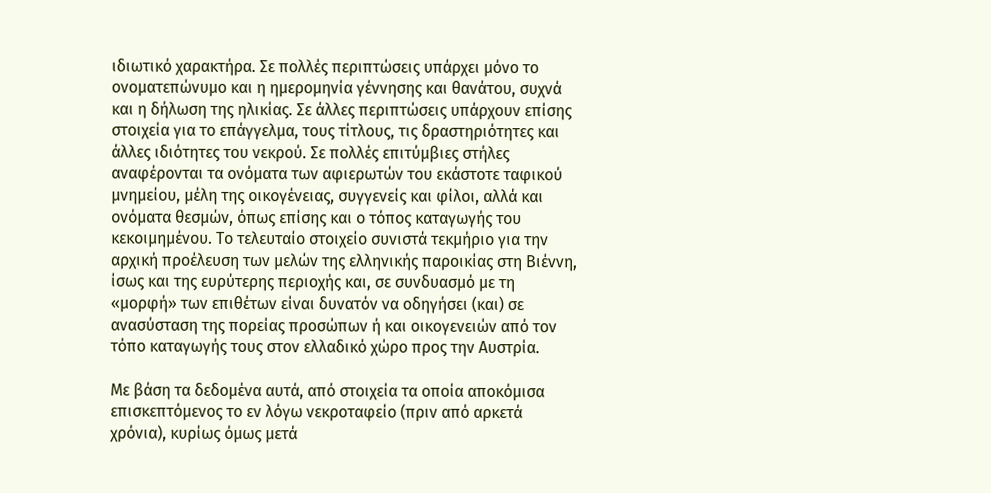ιδιωτικό χαρακτήρα. Σε πολλές περιπτώσεις υπάρχει μόνο το ονοματεπώνυμο και η ημερομηνία γέννησης και θανάτου, συχνά και η δήλωση της ηλικίας. Σε άλλες περιπτώσεις υπάρχουν επίσης στοιχεία για το επάγγελμα, τους τίτλους, τις δραστηριότητες και άλλες ιδιότητες του νεκρού. Σε πολλές επιτύμβιες στήλες αναφέρονται τα ονόματα των αφιερωτών του εκάστοτε ταφικού μνημείου, μέλη της οικογένειας, συγγενείς και φίλοι, αλλά και ονόματα θεσμών, όπως επίσης και ο τόπος καταγωγής του κεκοιμημένου. Το τελευταίο στοιχείο συνιστά τεκμήριο για την αρχική προέλευση των μελών της ελληνικής παροικίας στη Βιέννη, ίσως και της ευρύτερης περιοχής και, σε συνδυασμό με τη «μορφή» των επιθέτων είναι δυνατόν να οδηγήσει (και) σε ανασύσταση της πορείας προσώπων ή και οικογενειών από τον τόπο καταγωγής τους στον ελλαδικό χώρο προς την Αυστρία.

Με βάση τα δεδομένα αυτά, από στοιχεία τα οποία αποκόμισα επισκεπτόμενος το εν λόγω νεκροταφείο (πριν από αρκετά χρόνια), κυρίως όμως μετά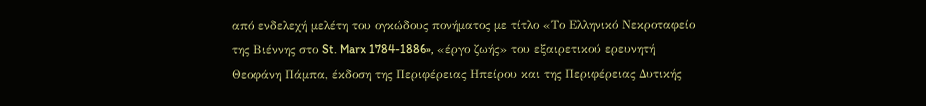από ενδελεχή μελέτη του ογκώδους πονήματος με τίτλο «Το Ελληνικό Νεκροταφείο της Βιέννης στο St. Marx 1784-1886», «έργο ζωής» του εξαιρετικού ερευνητή Θεοφάνη Πάμπα, έκδοση της Περιφέρειας Ηπείρου και της Περιφέρειας Δυτικής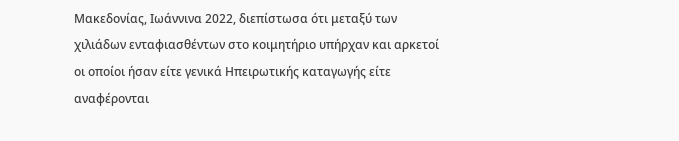Μακεδονίας, Ιωάννινα 2022, διεπίστωσα ότι μεταξύ των χιλιάδων ενταφιασθέντων στο κοιμητήριο υπήρχαν και αρκετοί οι οποίοι ήσαν είτε γενικά Ηπειρωτικής καταγωγής είτε αναφέρονται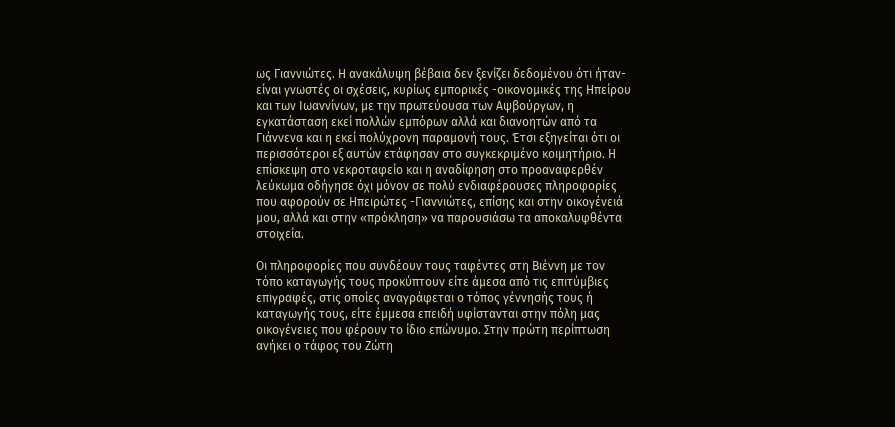ως Γιαννιώτες. Η ανακάλυψη βέβαια δεν ξενίζει δεδομένου ότι ήταν-είναι γνωστές οι σχέσεις, κυρίως εμπορικές -οικονομικές της Ηπείρου και των Ιωαννίνων, με την πρωτεύουσα των Αψβούργων, η εγκατάσταση εκεί πολλών εμπόρων αλλά και διανοητών από τα Γιάννενα και η εκεί πολύχρονη παραμονή τους. Έτσι εξηγείται ότι οι περισσότεροι εξ αυτών ετάφησαν στο συγκεκριμένο κοιμητήριο. Η επίσκεψη στο νεκροταφείο και η αναδίφηση στο προαναφερθέν λεύκωμα οδήγησε όχι μόνον σε πολύ ενδιαφέρουσες πληροφορίες που αφορούν σε Ηπειρώτες -Γιαννιώτες, επίσης και στην οικογένειά μου, αλλά και στην «πρόκληση» να παρουσιάσω τα αποκαλυφθέντα στοιχεία.

Οι πληροφορίες που συνδέουν τους ταφέντες στη Βιέννη με τον τόπο καταγωγής τους προκύπτουν είτε άμεσα από τις επιτύμβιες επιγραφές, στις οποίες αναγράφεται ο τόπος γέννησής τους ή καταγωγής τους, είτε έμμεσα επειδή υφίστανται στην πόλη μας οικογένειες που φέρουν το ίδιο επώνυμο. Στην πρώτη περίπτωση ανήκει ο τάφος του Ζώτη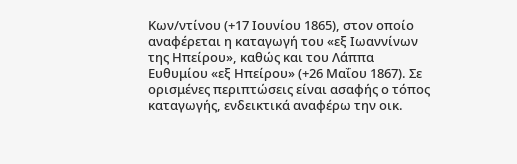Κων/ντίνου (+17 Ιουνίου 1865), στον οποίο αναφέρεται η καταγωγή του «εξ Ιωαννίνων της Ηπείρου», καθώς και του Λάππα Ευθυμίου «εξ Ηπείρου» (+26 Μαΐου 1867). Σε ορισμένες περιπτώσεις είναι ασαφής ο τόπος καταγωγής, ενδεικτικά αναφέρω την οικ.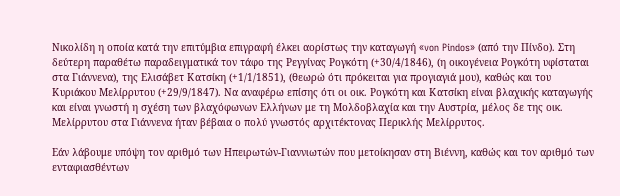Νικολίδη η οποία κατά την επιτύμβια επιγραφή έλκει αορίστως την καταγωγή «von Pindos» (από την Πίνδο). Στη δεύτερη παραθέτω παραδειγματικά τον τάφο της Ρεγγίνας Ρογκότη (+30/4/1846), (η οικογένεια Ρογκότη υφίσταται στα Γιάννενα), της Ελισάβετ Κατσίκη (+1/1/1851), (θεωρώ ότι πρόκειται για προγιαγιά μου), καθώς και του Κυριάκου Μελίρρυτου (+29/9/1847). Να αναφέρω επίσης ότι οι οικ. Ρογκότη και Κατσίκη είναι βλαχικής καταγωγής και είναι γνωστή η σχέση των βλαχόφωνων Ελλήνων με τη Μολδοβλαχία και την Αυστρία, μέλος δε της οικ. Μελίρρυτου στα Γιάννενα ήταν βέβαια ο πολύ γνωστός αρχιτέκτονας Περικλής Μελίρρυτος.

Εάν λάβουμε υπόψη τον αριθμό των Ηπειρωτών-Γιαννιωτών που μετοίκησαν στη Βιέννη, καθώς και τον αριθμό των ενταφιασθέντων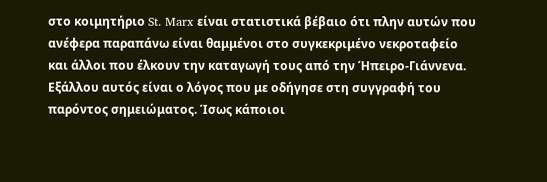στο κοιμητήριο St. Marx είναι στατιστικά βέβαιο ότι πλην αυτών που ανέφερα παραπάνω είναι θαμμένοι στο συγκεκριμένο νεκροταφείο και άλλοι που έλκουν την καταγωγή τους από την Ήπειρο-Γιάννενα. Εξάλλου αυτός είναι ο λόγος που με οδήγησε στη συγγραφή του παρόντος σημειώματος. Ίσως κάποιοι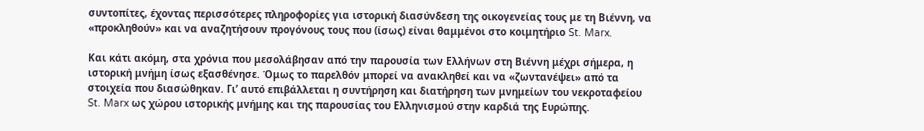συντοπίτες, έχοντας περισσότερες πληροφορίες για ιστορική διασύνδεση της οικογενείας τους με τη Βιέννη, να «προκληθούν» και να αναζητήσουν προγόνους τους που (ίσως) είναι θαμμένοι στο κοιμητήριο St. Marx.

Και κάτι ακόμη, στα χρόνια που μεσολάβησαν από την παρουσία των Ελλήνων στη Βιέννη μέχρι σήμερα, η ιστορική μνήμη ίσως εξασθένησε. Όμως το παρελθόν μπορεί να ανακληθεί και να «ζωντανέψει» από τα στοιχεία που διασώθηκαν. Γι’ αυτό επιβάλλεται η συντήρηση και διατήρηση των μνημείων του νεκροταφείου  St. Marx ως χώρου ιστορικής μνήμης και της παρουσίας του Ελληνισμού στην καρδιά της Ευρώπης.